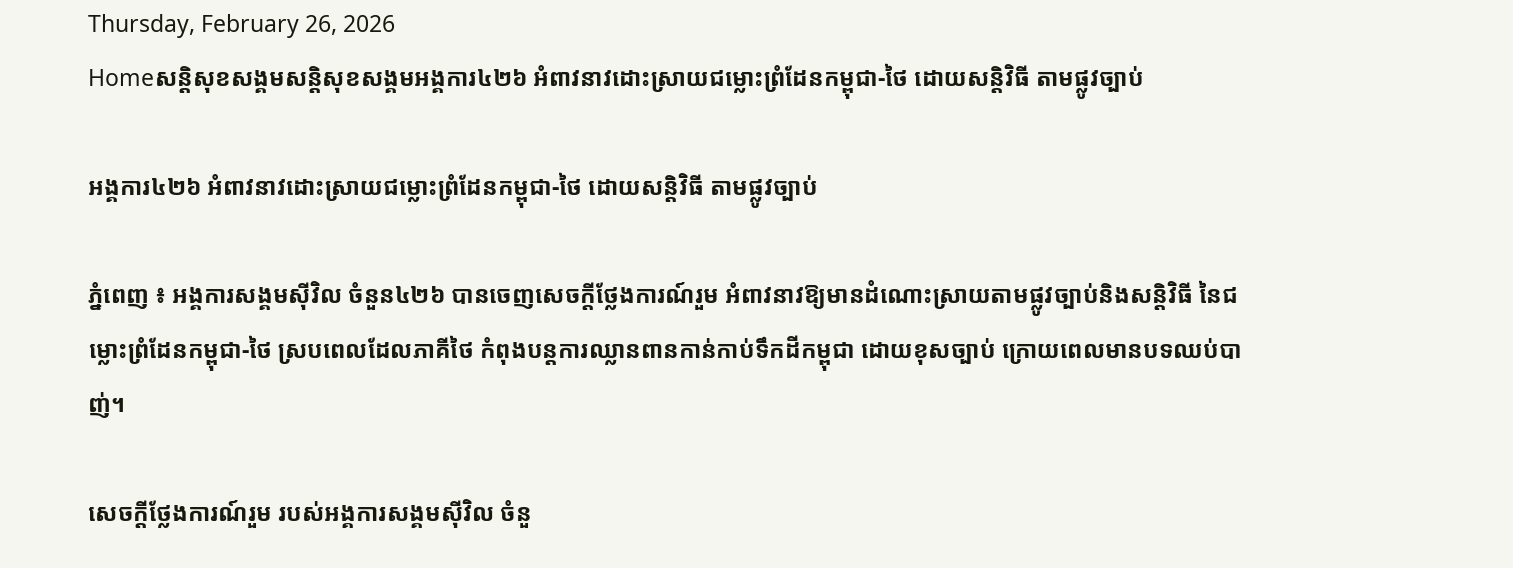Thursday, February 26, 2026
Homeសន្ដិសុខសង្គមសន្តិសុខសង្គមអង្គការ៤២៦ អំពាវនាវដោះស្រាយជម្លោះព្រំដែនកម្ពុជា-ថៃ ដោយសន្តិវិធី តាមផ្លូវច្បាប់

អង្គការ៤២៦ អំពាវនាវដោះស្រាយជម្លោះព្រំដែនកម្ពុជា-ថៃ ដោយសន្តិវិធី តាមផ្លូវច្បាប់

ភ្នំពេញ ៖ អង្គការសង្គមស៊ីវិល ចំនួន៤២៦ បានចេញសេចក្តីថ្លែងការណ៍រួម អំពាវនាវឱ្យមានដំណោះស្រាយតាមផ្លូវច្បាប់និងសន្តិវិធី នៃជម្លោះព្រំដែនកម្ពុជា-ថៃ ស្របពេលដែលភាគីថៃ កំពុងបន្តការឈ្លានពានកាន់កាប់ទឹកដីកម្ពុជា ដោយខុសច្បាប់ ក្រោយពេលមានបទឈប់បាញ់។

សេចក្តីថ្លែងការណ៍រួម របស់អង្គការសង្គមស៊ីវិល ចំនួ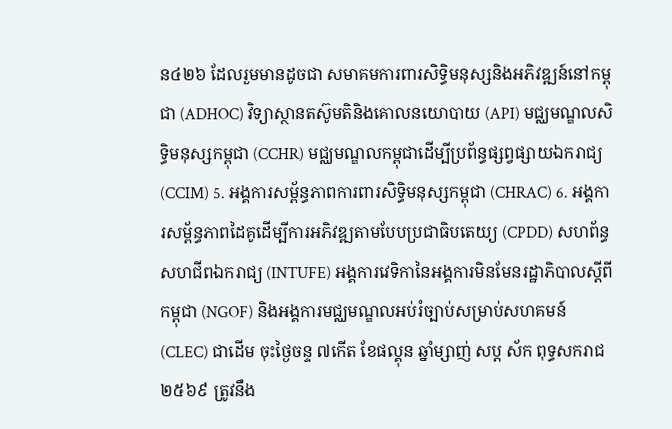ន៤២៦ ដែលរួមមានដូចជា សមាគមការពារសិទ្ធិមនុស្សនិងអភិវឌ្ឍន៍នៅកម្ពុជា (ADHOC) វិទ្យាស្ថានតស៊ូមតិនិងគោលនយោបាយ (API) មជ្ឈមណ្ឌលសិទ្ធិមនុស្សកម្ពុជា (CCHR) មជ្ឈមណ្ឌលកម្ពុជាដើម្បីប្រព័ន្ធផ្សព្វផ្សាយឯករាជ្យ (CCIM) 5. អង្គការសម្ព័ន្ធភាពការពារសិទ្ធិមនុស្សកម្ពុជា (CHRAC) 6. អង្គការសម្ព័ន្ធភាពដៃគូដើម្បីការអភិវឌ្ឍតាមបែបប្រជាធិបតេយ្យ (CPDD) សហព័ន្ធសហជីពឯករាជ្យ (INTUFE) អង្គការវេទិកានៃអង្គការមិនមែនរដ្ឋាភិបាលស្តីពីកម្ពុជា (NGOF) និងអង្គការមជ្ឈមណ្ឌលអប់រំច្បាប់សម្រាប់សហគមន៍ (CLEC) ជាដើម ចុះថ្ងៃចន្ទ ៧កើត ខែផល្គុន ឆ្នាំម្សាញ់ សប្ត ស័ក ពុទ្ធសករាជ ២៥៦៩ ត្រូវនឹង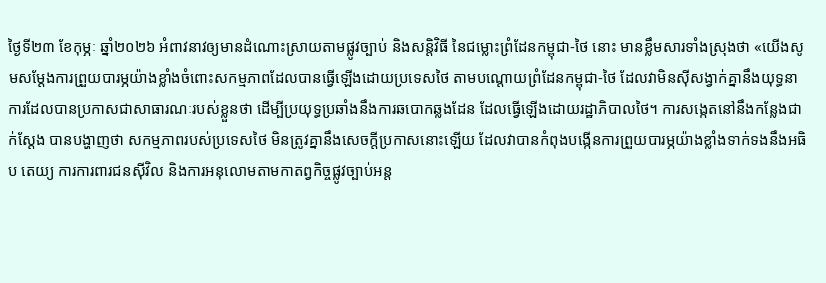ថ្ងៃទី២៣ ខែកុម្ភៈ ឆ្នាំ២០២៦ អំពាវនាវឲ្យមានដំណោះស្រាយតាមផ្លូវច្បាប់ និងសន្តិវិធី នៃជម្លោះព្រំដែនកម្ពុជា-ថៃ នោះ មានខ្លឹមសារទាំងស្រុងថា «យើងសូមសម្តែងការព្រួយបារម្ភយ៉ាងខ្លាំងចំពោះសកម្មភាពដែលបានធ្វើឡើងដោយប្រទេសថៃ តាមបណ្តោយព្រំដែនកម្ពុជា-ថៃ ដែលវាមិនស៊ីសង្វាក់គ្នានឹងយុទ្ធនាការដែលបានប្រកាសជាសាធារណៈរបស់ខ្លួនថា ដើម្បីប្រយុទ្ធប្រឆាំងនឹងការឆបោកឆ្លងដែន ដែលធ្វើឡើងដោយរដ្ឋាភិបាលថៃ។ ការសង្កេតនៅនឹងកន្លែងជាក់ស្តែង បានបង្ហាញថា សកម្មភាពរបស់ប្រទេសថៃ មិនត្រូវគ្នានឹងសេចក្តីប្រកាសនោះឡើយ ដែលវាបានកំពុងបង្កើនការព្រួយបារម្ភយ៉ាងខ្លាំងទាក់ទងនឹងអធិប តេយ្យ ការការពារជនស៊ីវិល និងការអនុលោមតាមកាតព្វកិច្ចផ្លូវច្បាប់អន្ត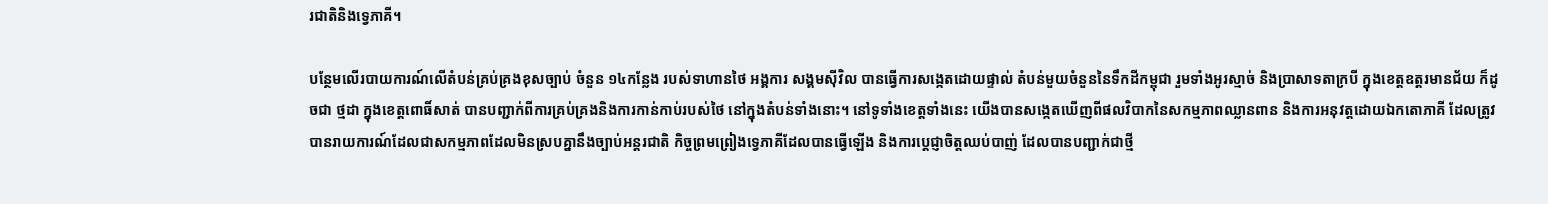រជាតិនិងទ្វេភាគី។

បន្ថែមលើរបាយការណ៍លើតំបន់គ្រប់គ្រងខុសច្បាប់ ចំនួន ១៤កន្លែង របស់ទាហានថៃ អង្គការ សង្គមស៊ីវិល បានធ្វើការសង្កេតដោយផ្ទាល់ តំបន់មួយចំនួននៃទឹកដីកម្ពុជា រួមទាំងអូរស្មាច់ និងប្រាសាទតាក្របី ក្នុងខេត្តឧត្តរមានជ័យ ក៏ដូចជា ថ្មដា ក្នុងខេត្តពោធិ៍សាត់ បានបញ្ជាក់ពីការគ្រប់គ្រងនិងការកាន់កាប់របស់ថៃ នៅក្នុងតំបន់ទាំងនោះ។ នៅទូទាំងខេត្តទាំងនេះ យើងបានសង្កេតឃើញពីផលវិបាកនៃសកម្មភាពឈ្លានពាន និងការអនុវត្តដោយឯកតោភាគី ដែលត្រូវបានរាយការណ៍ដែលជាសកម្មភាពដែលមិនស្របគ្នានឹងច្បាប់អន្តរជាតិ កិច្ចព្រមព្រៀងទ្វេភាគីដែលបានធ្វើឡើង និងការប្តេជ្ញាចិត្តឈប់បាញ់ ដែលបានបញ្ជាក់ជាថ្មី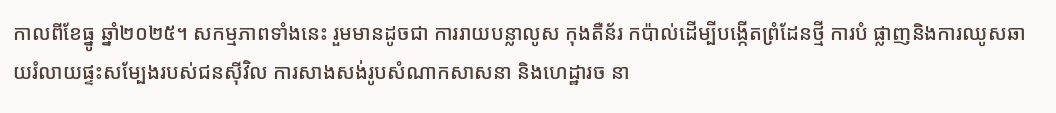កាលពីខែធ្នូ ឆ្នាំ២០២៥។ សកម្មភាពទាំងនេះ រួមមានដូចជា ការរាយបន្លាលូស កុងតឺន័រ កប៉ាល់ដើម្បីបង្កើតព្រំដែនថ្មី ការបំ ផ្លាញនិងការឈូសឆាយរំលាយផ្ទះសម្បែងរបស់ជនស៊ីវិល ការសាងសង់រូបសំណាកសាសនា និងហេដ្ឋារច នា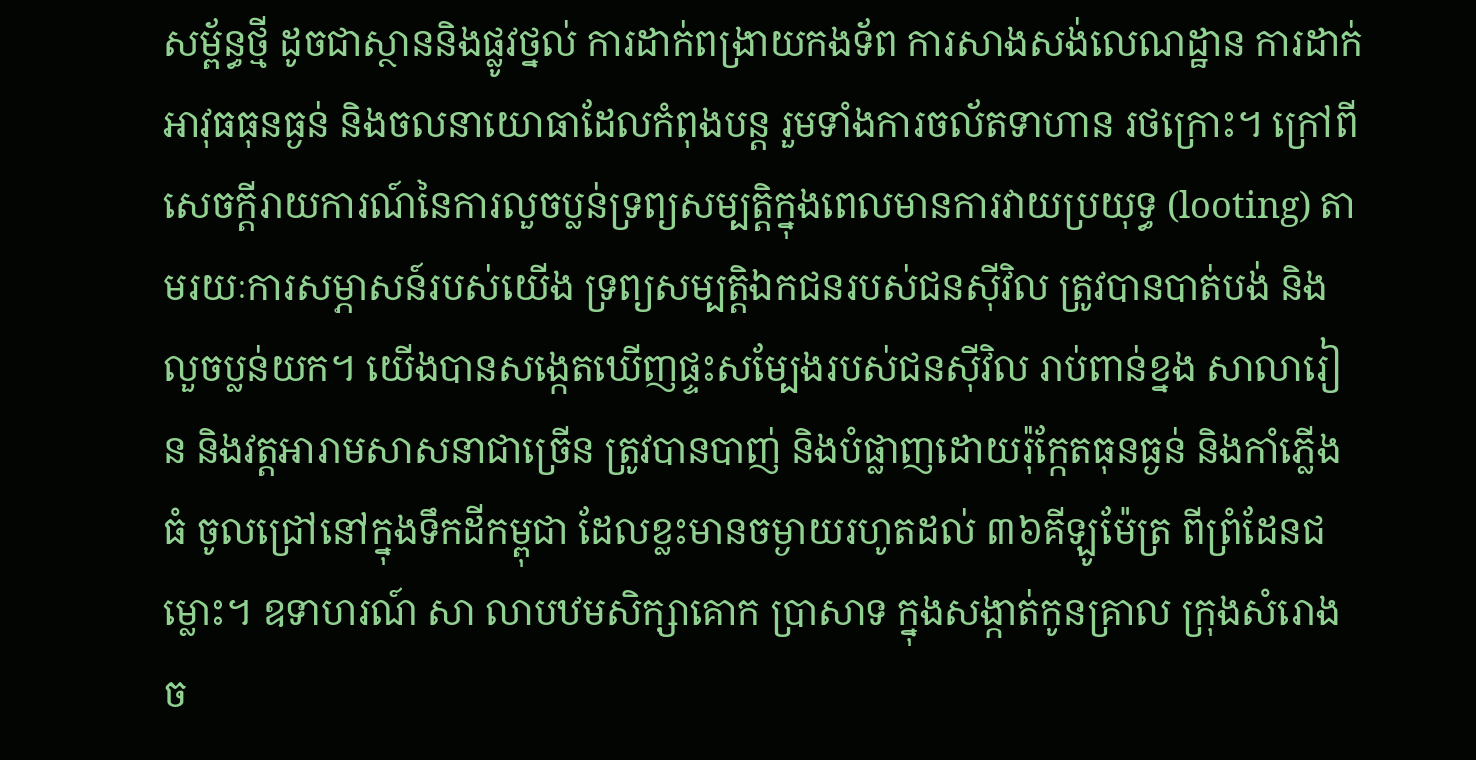សម្ព័ន្ធថ្មី ដូចជាស្ថាននិងផ្លូវថ្នល់ ការដាក់ពង្រាយកងទ័ព ការសាងសង់លេណដ្ឋាន ការដាក់អាវុធធុនធ្ងន់ និងចលនាយោធាដែលកំពុងបន្ត រួមទាំងការចល័តទាហាន រថក្រោះ។ ក្រៅពីសេចក្តីរាយការណ៍នៃការលួចប្លន់ទ្រព្យសម្បត្តិក្នុងពេលមានការវាយប្រយុទ្ធ (looting) តាមរយៈការសម្ភាសន៍របស់យើង ទ្រព្យសម្បត្តិឯកជនរបស់ជនស៊ីវិល ត្រូវបានបាត់បង់ និងលួចប្លន់យក។ យើងបានសង្កេតឃើញផ្ទះសម្បែងរបស់ជនស៊ីវិល រាប់ពាន់ខ្នង សាលារៀន និងវត្តអារាមសាសនាជាច្រើន ត្រូវបានបាញ់ និងបំផ្លាញដោយរ៉ុក្កែតធុនធ្ងន់ និងកាំភ្លើងធំ ចូលជ្រៅនៅក្នុងទឹកដីកម្ពុជា ដែលខ្លះមានចម្ងាយរហូតដល់ ៣៦គីឡូម៉ែត្រ ពីព្រំដែនជម្លោះ។ ឧទាហរណ៍ សា លាបឋមសិក្សាគោក ប្រាសាទ ក្នុងសង្កាត់កូនគ្រាល ក្រុងសំរោង ច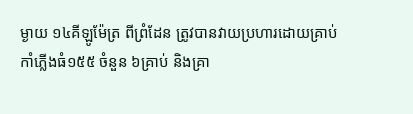ម្ងាយ ១៤គីឡូម៉ែត្រ ពីព្រំដែន ត្រូវបានវាយប្រហារដោយគ្រាប់កាំភ្លើងធំ១៥៥ ចំនួន ៦គ្រាប់ និងគ្រា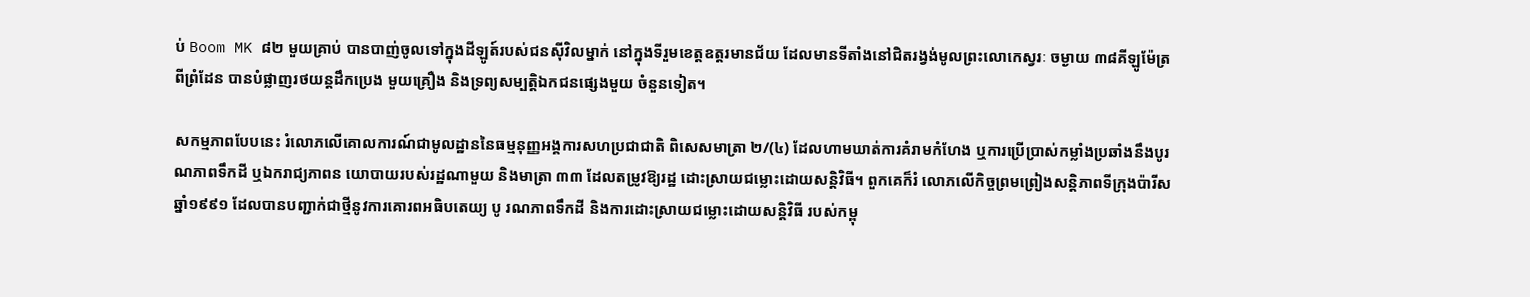ប់ Boom MK ៨២ មួយគ្រាប់ បានបាញ់ចូលទៅក្នុងដីឡូត៍របស់ជនស៊ីវិលម្នាក់ នៅក្នុងទីរួមខេត្តឧត្តរមានជ័យ ដែលមានទីតាំងនៅជិតរង្វង់មូលព្រះលោកេស្វរៈ ចម្ងាយ ៣៨គីឡូម៉ែត្រ ពីព្រំដែន បានបំផ្លាញរថយន្តដឹកប្រេង មួយគ្រឿង និងទ្រព្យសម្បត្តិឯកជនផ្សេងមួយ ចំនួនទៀត។

សកម្មភាពបែបនេះ រំលោភលើគោលការណ៍ជាមូលដ្ឋាននៃធម្មនុញ្ញអង្គការសហប្រជាជាតិ ពិសេសមាត្រា ២/(៤) ដែលហាមឃាត់ការគំរាមកំហែង ឬការប្រើប្រាស់កម្លាំងប្រឆាំងនឹងបូរណភាពទឹកដី ឬឯករាជ្យភាពន យោបាយរបស់រដ្ឋណាមួយ និងមាត្រា ៣៣ ដែលតម្រូវឱ្យរដ្ឋ ដោះស្រាយជម្លោះដោយសន្តិវិធី។ ពួកគេក៏រំ លោភលើកិច្ចព្រមព្រៀងសន្តិភាពទីក្រុងប៉ារីស ឆ្នាំ១៩៩១ ដែលបានបញ្ជាក់ជាថ្មីនូវការគោរពអធិបតេយ្យ បូ រណភាពទឹកដី និងការដោះស្រាយជម្លោះដោយសន្តិវិធី របស់កម្ពុ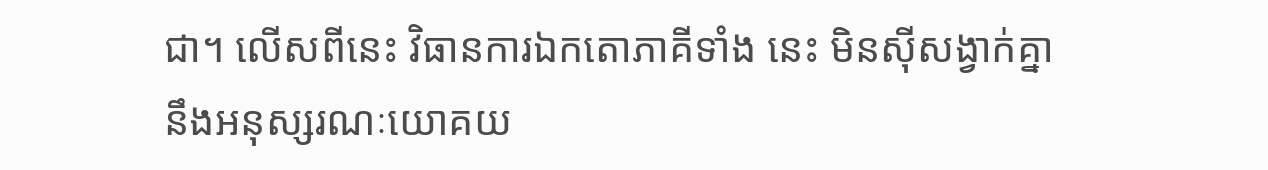ជា។ លើសពីនេះ វិធានការឯកតោភាគីទាំង នេះ មិនស៊ីសង្វាក់គ្នានឹងអនុស្សរណៈយោគយ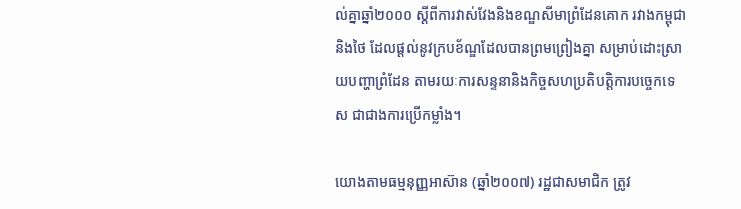ល់គ្នាឆ្នាំ២០០០ ស្តីពីការវាស់វែងនិងខណ្ឌសីមាព្រំដែនគោក រវាងកម្ពុជា និងថៃ ដែលផ្តល់នូវក្របខ័ណ្ឌដែលបានព្រមព្រៀងគ្នា សម្រាប់ដោះស្រាយបញ្ហាព្រំដែន តាមរយៈការសន្ទនានិងកិច្ចសហប្រតិបត្តិការបច្ចេកទេស ជាជាងការប្រើកម្លាំង។

យោងតាមធម្មនុញ្ញអាស៊ាន (ឆ្នាំ២០០៧) រដ្ឋជាសមាជិក ត្រូវ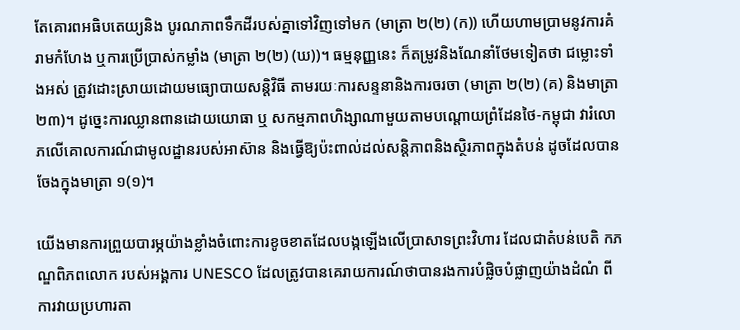តែគោរពអធិបតេយ្យនិង បូរណភាពទឹកដីរបស់គ្នាទៅវិញទៅមក (មាត្រា ២(២) (ក)) ហើយហាមប្រាមនូវការគំរាមកំហែង ឬការប្រើប្រាស់កម្លាំង (មាត្រា ២(២) (ឃ))។ ធម្មនុញ្ញនេះ ក៏តម្រូវនិងណែនាំថែមទៀតថា ជម្លោះទាំងអស់ ត្រូវដោះស្រាយដោយមធ្យោបាយសន្តិវិធី តាមរយៈការសន្ទនានិងការចរចា (មាត្រា ២(២) (គ) និងមាត្រា ២៣)។ ដូច្នេះការឈ្លានពានដោយយោធា ឬ សកម្មភាពហិង្សាណាមួយតាមបណ្តោយព្រំដែនថៃ-កម្ពុជា វារំលោភលើគោលការណ៍ជាមូលដ្ឋានរបស់អាស៊ាន និងធ្វើឱ្យប៉ះពាល់ដល់សន្តិភាពនិងស្ថិរភាពក្នុងតំបន់ ដូចដែលបានចែងក្នុងមាត្រា ១(១)។

យើងមានការព្រួយបារម្ភយ៉ាងខ្លាំងចំពោះការខូចខាតដែលបង្កឡើងលើប្រាសាទព្រះវិហារ ដែលជាតំបន់បេតិ កភណ្ឌពិភពលោក របស់អង្គការ UNESCO ដែលត្រូវបានគេរាយការណ៍ថាបានរងការបំផ្លិចបំផ្លាញយ៉ាងដំណំ ពីការវាយប្រហារតា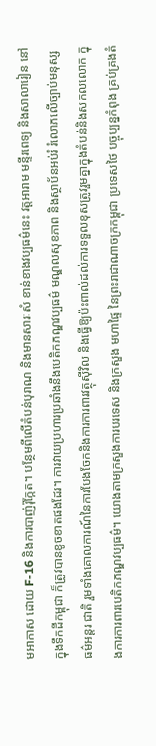មអាកាស ដោយ F-16 និងការបាញ់រ៉ុក្កែត។ បន្ថែមពីលើតំបន់បុរាណ និងមានសារៈសំ ខាន់ខាងវប្បធម៌នេះ វត្តអារាម មន្ទីរពេទ្យ និងសាលារៀន នៅក្នុងទឹកដីកម្ពុជា ក៏ត្រូវបានខូចខាតផងដែរ។ ការវាយប្រហារប្រឆាំងនឹងបេតិកភណ្ឌវប្បធម៌ មណ្ឌលសុខភាព និងស្ថាប័នអប់រំ រំលោភលើច្បាប់មនុស្សធម៌អន្តរ ជាតិ រួមទាំងគោលការណ៍នៃការបែងចែកនិងការការពារវត្ថុស៊ីវិល និងធ្វើឱ្យប៉ះពាល់ដល់ការទទួលខុសត្រូវរួមគ្នាក្នុងតំបន់និងសកលលោក ក្នុងការការពារបេតិកភណ្ឌវប្បធម៌។ យោងតាមក្រសួងការបរទេស និងក្រសួង មហាផ្ទៃ នៃព្រះរាជាណាចក្រកម្ពុជា ប្រទេសថៃ បច្ចុប្បន្នកំពុង គ្រប់គ្រងតំ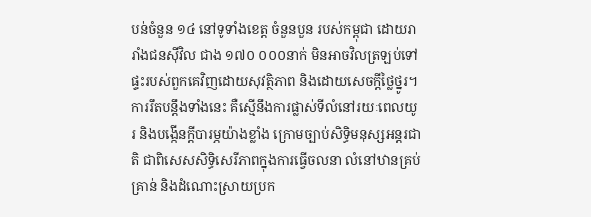បន់ចំនួន ១៤ នៅទូទាំងខេត្ត ចំនួនបួន របស់កម្ពុជា ដោយរារាំងជនស៊ីវិល ជាង ១៧០ ០០០នាក់ មិនអាចវិលត្រឡប់ទៅផ្ទះរបស់ពួកគេវិញដោយសុវត្ថិភាព និងដោយសេចក្តីថ្លៃថ្នូរ។ ការរឹតបន្តឹងទាំងនេះ គឺស្មើនឹងការផ្លាស់ទីលំនៅរយៈពេលយូរ និងបង្កើនក្តីបារម្ភយ៉ាងខ្លាំង ក្រោមច្បាប់សិទ្ធិមនុស្សអន្តរជាតិ ជាពិសេសសិទ្ធិសេរីភាពក្នុងការធ្វើចលនា លំនៅឋានគ្រប់ គ្រាន់ និងដំណោះស្រាយប្រក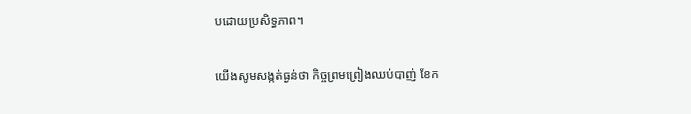បដោយប្រសិទ្ធភាព។

យើងសូមសង្កត់ធ្ងន់ថា កិច្ចព្រមព្រៀងឈប់បាញ់ ខែក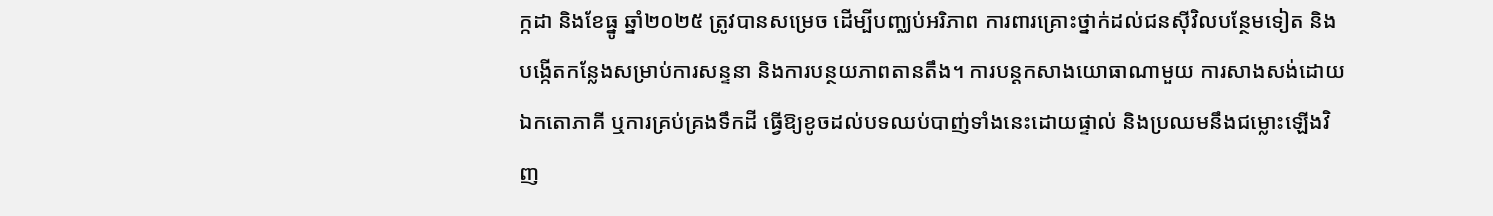ក្កដា និងខែធ្នូ ឆ្នាំ២០២៥ ត្រូវបានសម្រេច ដើម្បីបញ្ឈប់អរិភាព ការពារគ្រោះថ្នាក់ដល់ជនស៊ីវិលបន្ថែមទៀត និងបង្កើតកន្លែងសម្រាប់ការសន្ទនា និងការបន្ថយភាពតានតឹង។ ការបន្តកសាងយោធាណាមួយ ការសាងសង់ដោយឯកតោភាគី ឬការគ្រប់គ្រងទឹកដី ធ្វើឱ្យខូចដល់បទឈប់បាញ់ទាំងនេះដោយផ្ទាល់ និងប្រឈមនឹងជម្លោះឡើងវិញ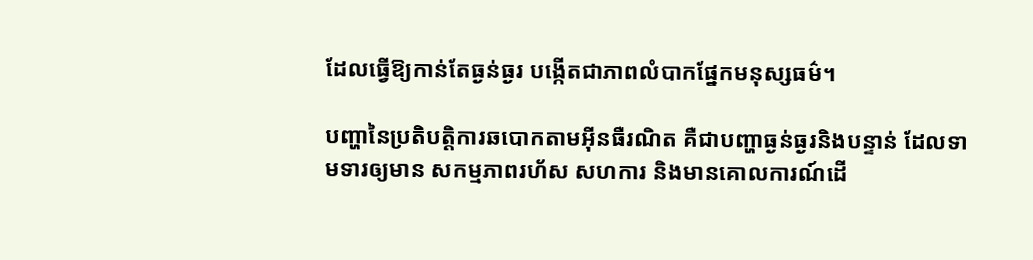ដែលធ្វើឱ្យកាន់តែធ្ងន់ធ្ងរ បង្កើតជាភាពលំបាកផ្នែកមនុស្សធម៌។

បញ្ហានៃប្រតិបត្តិការឆបោកតាមអ៊ីនធឺរណិត គឺជាបញ្ហាធ្ងន់ធ្ងរនិងបន្ទាន់ ដែលទាមទារឲ្យមាន សកម្មភាពរហ័ស សហការ និងមានគោលការណ៍ដើ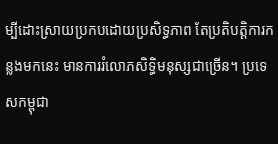ម្បីដោះស្រាយប្រកបដោយប្រសិទ្ធភាព តែប្រតិបត្តិការកន្លងមកនេះ មានការរំលោភសិទ្ធិមនុស្សជាច្រើន។ ប្រទេសកម្ពុជា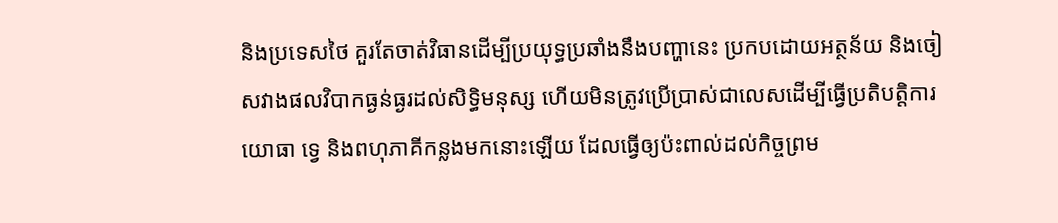និងប្រទេសថៃ គួរតែចាត់វិធានដើម្បីប្រយុទ្ធប្រឆាំងនឹងបញ្ហានេះ ប្រកបដោយអត្ថន័យ និងចៀសវាងផលវិបាកធ្ងន់ធ្ងរដល់សិទ្ធិមនុស្ស ហើយមិនត្រូវប្រើប្រាស់ជាលេសដើម្បីធ្វើប្រតិបត្តិការយោធា ទ្វេ និងពហុភាគីកន្លងមកនោះឡើយ ដែលធ្វើឲ្យប៉ះពាល់ដល់កិច្ចព្រម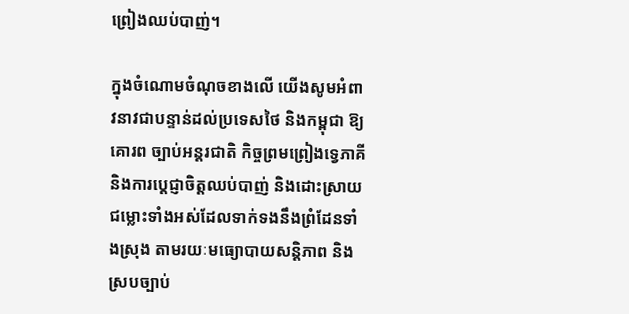ព្រៀងឈប់បាញ់។

ក្នុងចំណោមចំណុចខាងលើ យើងសូមអំពាវនាវជាបន្ទាន់ដល់ប្រទេសថៃ និងកម្ពុជា ឱ្យគោរព ច្បាប់អន្តរជាតិ កិច្ចព្រមព្រៀងទ្វេភាគី និងការប្តេជ្ញាចិត្តឈប់បាញ់ និងដោះស្រាយជម្លោះទាំងអស់ដែលទាក់ទងនឹងព្រំដែនទាំងស្រុង តាមរយៈមធ្យោបាយសន្តិភាព និងស្របច្បាប់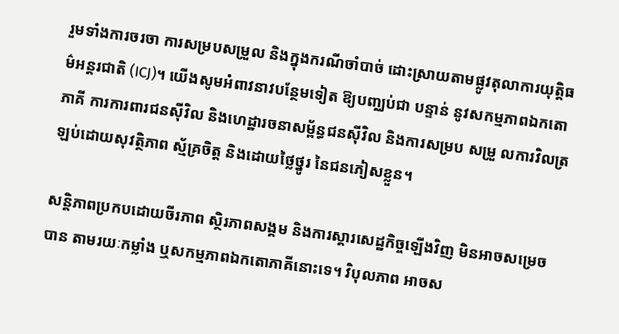រួមទាំងការចរចា ការសម្របសម្រួល និងក្នុងករណីចាំបាច់ ដោះស្រាយតាមផ្លូវតុលាការយុត្តិធម៌អន្តរជាតិ (ICJ)។ យើងសូមអំពាវនាវបន្ថែមទៀត ឱ្យបញ្ឈប់ជា បន្ទាន់ នូវសកម្មភាពឯកតោភាគី ការការពារជនស៊ីវិល និងហេដ្ឋារចនាសម្ព័ន្ធជនស៊ីវិល និងការសម្រប សម្រួ លការវិលត្រឡប់ដោយសុវត្ថិភាព ស្ម័គ្រចិត្ត និងដោយថ្លៃថ្នូរ នៃជនភៀសខ្លួន។

សន្តិភាពប្រកបដោយចីរភាព ស្ថិរភាពសង្គម និងការស្តារសេដ្ឋកិច្ចឡើងវិញ មិនអាចសម្រេចបាន តាមរយៈកម្លាំង ឬសកម្មភាពឯកតោភាគីនោះទេ។ វិបុលភាព អាចស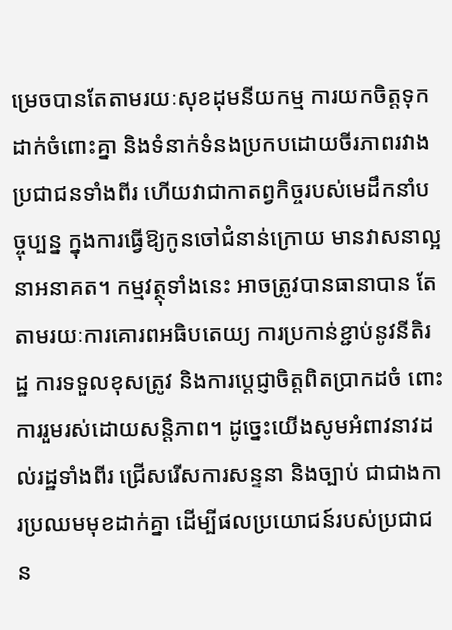ម្រេចបានតែតាមរយៈសុខដុមនីយកម្ម ការយកចិត្តទុកដាក់ចំពោះគ្នា និងទំនាក់ទំនងប្រកបដោយចីរភាពរវាងប្រជាជនទាំងពីរ ហើយវាជាកាតព្វកិច្ចរបស់មេដឹកនាំបច្ចុប្បន្ន ក្នុងការធ្វើឱ្យកូនចៅជំនាន់ក្រោយ មានវាសនាល្អ នាអនាគត។ កម្មវត្ថុទាំងនេះ អាចត្រូវបានធានាបាន តែតាមរយៈការគោរពអធិបតេយ្យ ការប្រកាន់ខ្ជាប់នូវនីតិរដ្ឋ ការទទួលខុសត្រូវ និងការប្តេជ្ញាចិត្តពិតប្រាកដចំ ពោះការរួមរស់ដោយសន្តិភាព។ ដូច្នេះយើងសូមអំពាវនាវដល់រដ្ឋទាំងពីរ ជ្រើសរើសការសន្ទនា និងច្បាប់ ជាជាងការប្រឈមមុខដាក់គ្នា ដើម្បីផលប្រយោជន៍របស់ប្រជាជន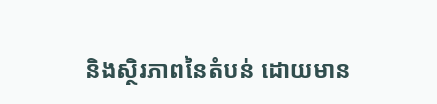និងស្ថិរភាពនៃតំបន់ ដោយមាន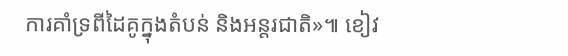ការគាំទ្រពីដៃគូក្នុងតំបន់ និងអន្តរជាតិ»៕ ខៀវ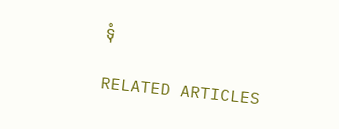ទុំ

RELATED ARTICLES